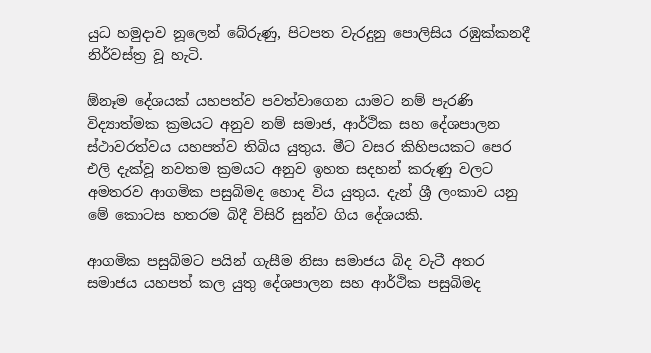යුධ හමුදාව නූලෙන් බේරුණු, පිටපත වැරදුනු පොලිසිය රඹුක්කනදී නිර්වස්ත්‍ර වූ හැටි.

ඕනෑම දේශයක් යහපත්ව පවත්වාගෙන යාමට නම් පැරණි විද්‍යාත්මක ක්‍රමයට අනුව නම් සමාජ, ආර්ථික සහ දේශපාලන ස්ථාවරත්වය යහපත්ව තිබිය යුතුය. මීට වසර කිහිපයකට පෙර එලි දැක්වූ නවතම ක්‍රමයට අනුව ඉහත සදහන් කරුණු වලට අමතරව ආගමික පසුබිමද හොද විය යුතුය. දැන් ශ්‍රී ලංකාව යනු මේ කොටස හතරම බිදී විසිරි සුන්ව ගිය දේශයකි.

ආගමික පසුබිමට පයින් ගැසීම නිසා සමාජය බිද වැටී අතර සමාජය යහපත් කල යුතු දේශපාලන සහ ආර්ථික පසුබිමද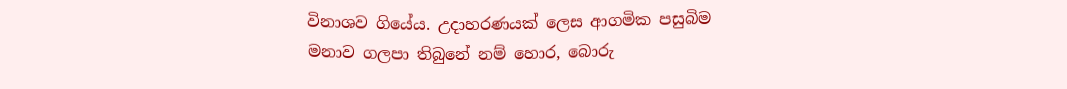විනාශව ගියේය. උදාහරණයක් ලෙස ආගමික පසුබිම මනාව ගලපා තිබුනේ නම් හොර, බොරු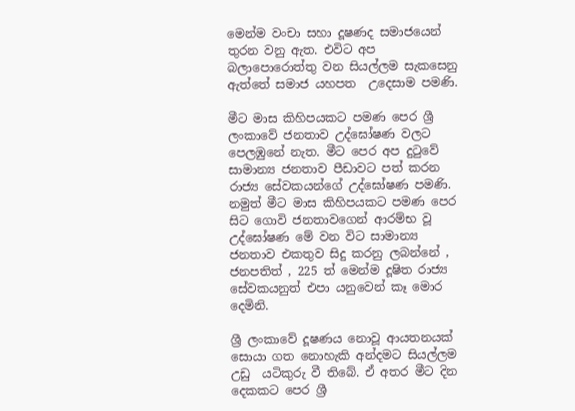මෙන්ම වංචා සහා දූෂණද සමාජයෙන් තුරන වනු ඇත. එවිට අප බලාපොරොත්තු වන සියල්ලම සැකසෙනු ඇත්තේ සමාජ යහපත  උදෙසාම පමණි.

මීට මාස කිහිපයකට පමණ පෙර ශ්‍රී ලංකාවේ ජනතාව උද්ඝෝෂණ වලට පෙලඹුනේ නැත. මීට පෙර අප දුටුවේ සාමාන්‍ය ජනතාව පීඩාවට පත් කරන රාජ්‍ය සේවකයන්ගේ උද්ඝෝෂණ පමණි. නමුත් මීට මාස කිහිපයකට පමණ පෙර සිට ගොවි ජනතාවගෙන් ආරම්භ වූ උද්ඝෝෂණ මේ වන විට සාමාන්‍ය ජනතාව එකතුව සිදු කරනු ලබන්නේ , ජනපතිත් , 225 ත් මෙන්ම දූෂිත රාජ්‍ය සේවකයනුත් එපා යනුවෙන් කෑ මොර දෙමිනි.

ශ්‍රී ලංකාවේ දූෂණය නොවූ ආයතනයක් සොයා ගත නොහැකි අන්දමට සියල්ලම උඩු  යටිකුරු වී තිබේ. ඒ අතර මීට දින දෙකකට පෙර ශ්‍රී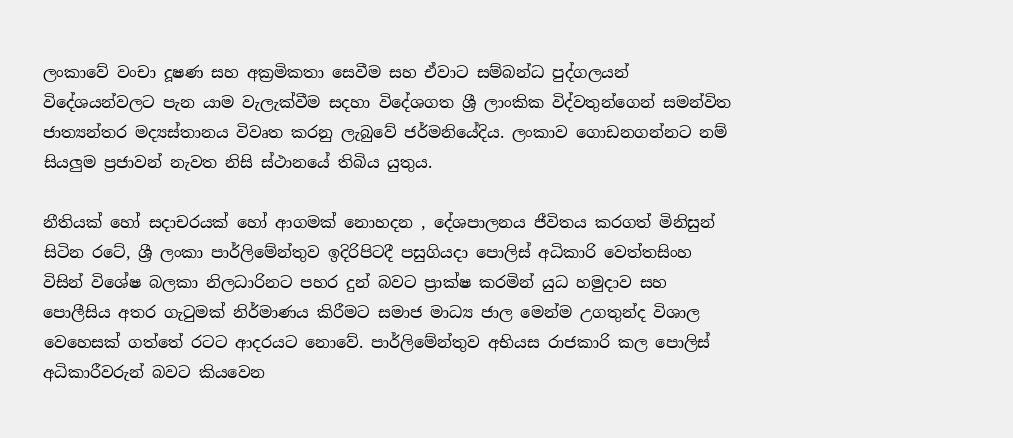ලංකාවේ වංචා දූෂණ සහ අක්‍රමිකතා සෙවීම සහ ඒවාට සම්බන්ධ පුද්ගලයන් විදේශයන්වලට පැන යාම වැලැක්වීම සදහා විදේශගත ශ්‍රී ලාංකික විද්වතුන්ගෙන් සමන්විත ජාත්‍යන්තර මද්‍යස්තානය විවෘත කරනු ලැබුවේ ජර්මනියේදිය. ලංකාව ගොඩනගන්නට නම් සියලුම ප්‍රජාවන් නැවත නිසි ස්ථානයේ තිබිය යුතුය.

නීතියක් හෝ සදාචරයක් හෝ ආගමක් නොහදන , දේශපාලනය ජීවිතය කරගත් මිනිසුන් සිටින රටේ, ශ්‍රී ලංකා පාර්ලිමේන්තුව ඉදිරිපිටදී පසුගියදා පොලිස් අධිකාරි වෙත්තසිංහ විසින් විශේෂ බලකා නිලධාරිනට පහර දුන් බවට ප්‍රාක්ෂ කරමින් යුධ හමුදාව සහ පොලීසිය අතර ගැටුමක් නිර්මාණය කිරීමට සමාජ මාධ්‍ය ජාල මෙන්ම උගතුන්ද විශාල වෙහෙසක් ගත්තේ රටට ආදරයට නොවේ. පාර්ලිමේන්තුව අභියස රාජකාරි කල පොලිස් අධිකාරීවරුන් බවට කියවෙන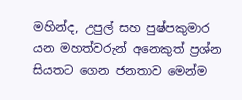මහින්ද, උපුල් සහ පුෂ්පකුමාර යන මහත්වරුන් අනෙකුත් ප්‍රශ්න සියතට ගෙන ජනතාව මෙන්ම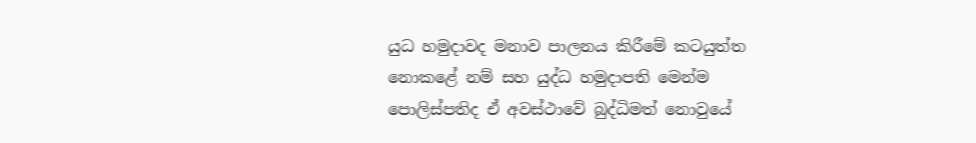යුධ හමුදාවද මනාව පාලනය කිරීමේ කටයුත්ත නොකළේ නම් සහ යුද්ධ හමුදාපති මෙන්ම පොලිස්පතිද ඒ අවස්ථාවේ බුද්ධිමත් නොවුයේ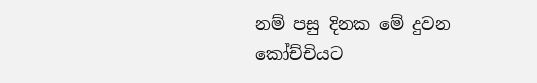නම් පසු දිනක මේ දුවන කෝච්චියට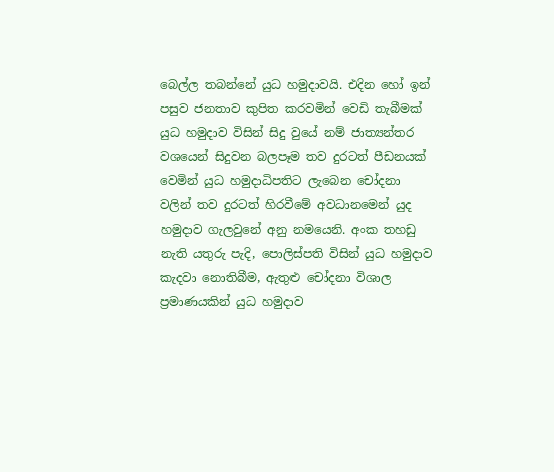බෙල්ල තබන්නේ යුධ හමුදාවයි. එදින හෝ ඉන් පසුව ජනතාව කුපිත කරවමින් වෙඩි තැබීමක් යුධ හමුදාව විසින් සිදු වුයේ නම් ජාත්‍යන්තර වශයෙන් සිදුවන බලපෑම තව දුරටත් පීඩනයක් වෙමින් යුධ හමුදාධිපතිට ලැබෙන චෝදනා වලින් තව දුරටත් හිරවීමේ අවධානමෙන් යුද හමුදාව ගැලවුනේ අනු නමයෙනි. අංක තහඩු නැති යතුරු පැදි, පොලිස්පති විසින් යුධ හමුදාව කැදවා නොතිබීම, ඇතුළු චෝදනා විශාල ප්‍රමාණයකින් යුධ හමුදාව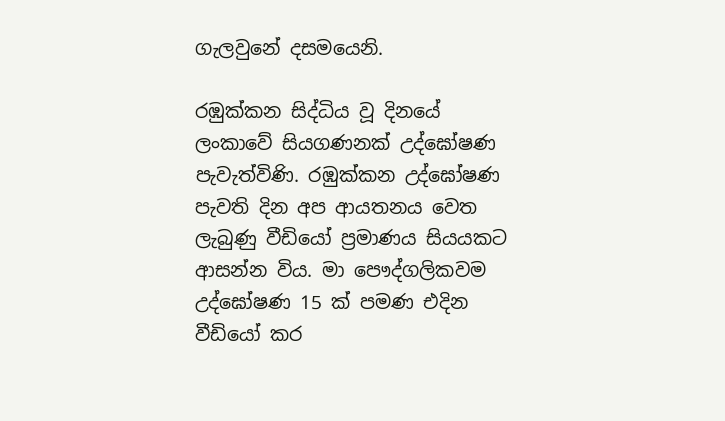ගැලවුනේ දසමයෙනි.

රඹුක්කන සිද්ධිය වූ දිනයේ ලංකාවේ සියගණනක් උද්ඝෝෂණ පැවැත්විණි. රඹුක්කන උද්ඝෝෂණ පැවති දින අප ආයතනය වෙත ලැබුණු වීඩියෝ ප්‍රමාණය සියයකට ආසන්න විය. මා පෞද්ගලිකවම උද්ඝෝෂණ 15 ක් පමණ එදින වීඩියෝ කර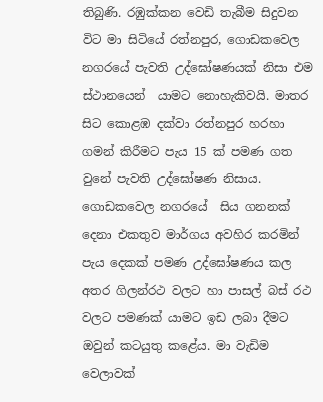තිබුණි. රඹුක්කන වෙඩි තැබීම සිදුවන විට මා සිටියේ රත්නපුර, ගොඩකවෙල නගරයේ පැවති උද්ඝෝෂණයක් නිසා එම ස්ථානයෙන්  යාමට නොහැකිවයි. මාතර සිට කොළඹ දක්වා රත්නපුර හරහා ගමන් කිරීමට පැය 15 ක් පමණ ගත වුනේ පැවති උද්ඝෝෂණ නිසාය. ගොඩකවෙල නගරයේ  සිය ගනනක් දෙනා එකතුව මාර්ගය අවහිර කරමින් පැය දෙකක් පමණ උද්ඝෝෂණය කල අතර ගිලන්රථ වලට හා පාසල් බස් රථ වලට පමණක් යාමට ඉඩ ලබා දීමට ඔවුන් කටයුතු කළේය. මා වැඩිම වෙලාවක්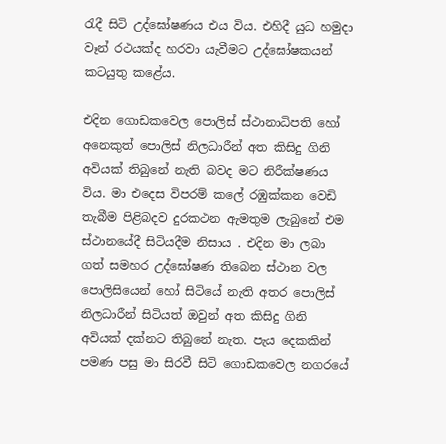රැදී සිටි උද්ඝෝෂණය එය විය. එහිදී යුධ හමුදා වෑන් රථයක්ද හරවා යැවීමට උද්ඝෝෂකයන් කටයුතු කළේය.

එදින ගොඩකවෙල පොලිස් ස්ථානාධිපති හෝ  අනෙකුත් පොලිස් නිලධාරීන් අත කිසිදු ගිනි අවියක් තිබුනේ නැති බවද මට නිරීක්ෂණය විය. මා එදෙස විපරම් කලේ රඹුක්කන වෙඩි තැබීම පිළිබදව දුරකථන ඇමතුම ලැබුනේ එම ස්ථානයේදී සිටියදීම නිසාය . එදින මා ලබා ගත් සමහර උද්ඝෝෂණ තිබෙන ස්ථාන වල පොලිසියෙන් හෝ සිටියේ නැති අතර පොලිස් නිලධාරීන් සිටියත් ඔවුන් අත කිසිදු ගිනි අවියක් දක්නට තිබුනේ නැත. පැය දෙකකින් පමණ පසු මා සිරවී සිටි ගොඩකවෙල නගරයේ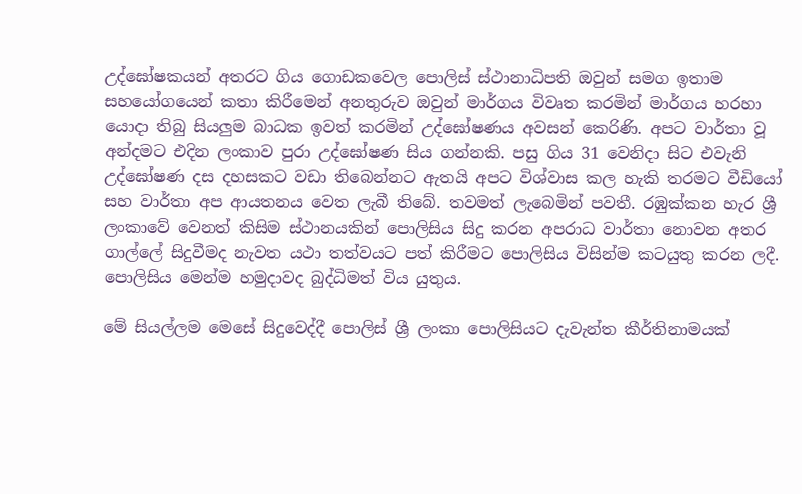උද්ඝෝෂකයන් අතරට ගිය ගොඩකවෙල පොලිස් ස්ථානාධිපති ඔවුන් සමග ඉතාම සහයෝගයෙන් කතා කිරීමෙන් අනතුරුව ඔවුන් මාර්ගය විවෘත කරමින් මාර්ගය හරහා යොදා තිබු සියලුම බාධක ඉවත් කරමින් උද්ඝෝෂණය අවසන් කෙරිණි. අපට වාර්තා වූ අන්දමට එදින ලංකාව පුරා උද්ඝෝෂණ සිය ගන්නකි. පසු ගිය 31 වෙනිදා සිට එවැනි උද්ඝෝෂණ දස දහසකට වඩා තිබෙන්නට ඇතයි අපට විශ්වාස කල හැකි තරමට වීඩියෝ සහ වාර්තා අප ආයතනය වෙත ලැබී තිබේ. තවමත් ලැබෙමින් පවතී. රඹුක්කන හැර ශ්‍රී ලංකාවේ වෙනත් කිසිම ස්ථානයකින් පොලිසිය සිදු කරන අපරාධ වාර්තා නොවන අතර ගාල්ලේ සිදුවීමද නැවත යථා තත්වයට පත් කිරීමට පොලිසිය විසින්ම කටයුතු කරන ලදී. පොලිසිය මෙන්ම හමුදාවද බුද්ධිමත් විය යුතුය.

මේ සියල්ලම මෙසේ සිදුවෙද්දී පොලිස් ශ්‍රී ලංකා පොලිසියට දැවැන්ත කීර්තිනාමයක්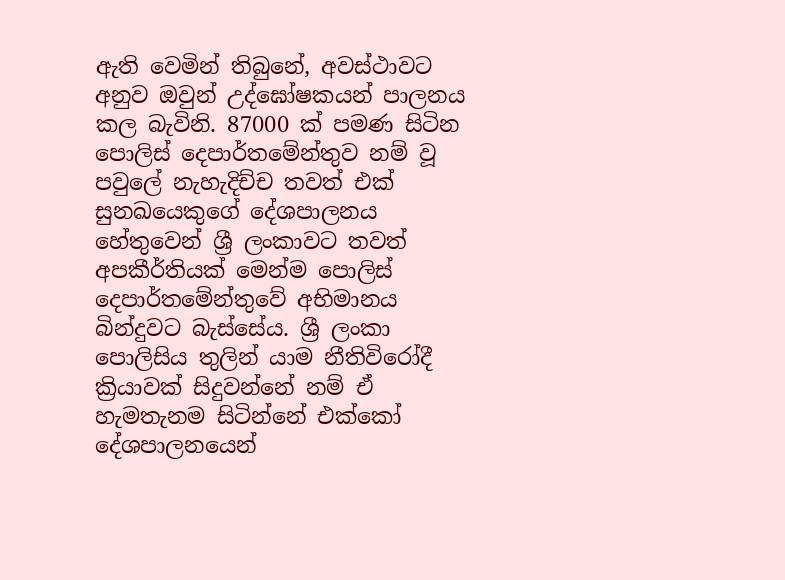ඇති වෙමින් තිබුනේ, අවස්ථාවට අනුව ඔවුන් උද්ඝෝෂකයන් පාලනය කල බැවිනි. 87000 ක් පමණ සිටින පොලිස් දෙපාර්තමේන්තුව නම් වූ පවුලේ නැහැදිච්ච තවත් එක් සුනඛයෙකුගේ දේශපාලනය හේතුවෙන් ශ්‍රී ලංකාවට තවත් අපකීර්තියක් මෙන්ම පොලිස් දෙපාර්තමේන්තුවේ අභිමානය බින්දුවට බැස්සේය. ශ්‍රී ලංකා පොලිසිය තුලින් යාම නීතිවිරෝදී ක්‍රියාවක් සිදුවන්නේ නම් ඒ හැමතැනම සිටින්නේ එක්කෝ දේශපාලනයෙන්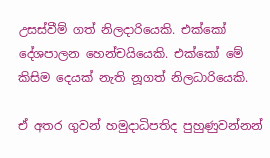උසස්වීම් ගත් නිලදාරියෙකි. එක්කෝ දේශපාලන හෙන්චයියෙකි. එක්කෝ මේ කිසිම දෙයක් නැති නූගත් නිලධාරියෙකි.

ඒ අතර ගුවන් හමුදාධිපතිද පුහුණුවන්නන්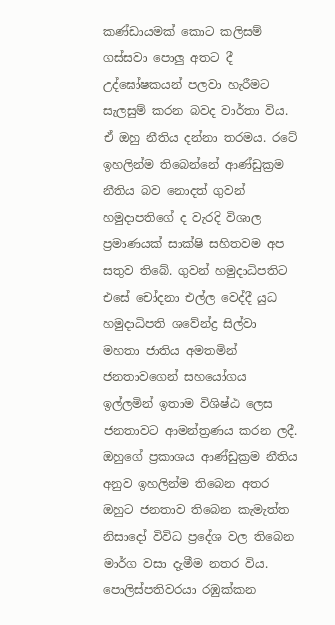කණ්ඩායමක් කොට කලිසම් ගස්සවා පොලු අතට දී උද්ඝෝෂකයන් පලවා හැරීමට සැලසුම් කරන බවද වාර්තා විය. ඒ ඔහු නීතිය දන්නා තරමය. රටේ ඉහලින්ම තිබෙන්නේ ආණ්ඩුක්‍රම නීතිය බව නොදත් ගුවන් හමුදාපතිගේ ද වැරදි විශාල ප්‍රමාණයක් සාක්ෂි සහිතවම අප සතුව තිබේ. ගුවන් හමුදාධිපතිට එසේ චෝදනා එල්ල වෙද්දී යුධ හමුදාධිපති ශවේන්ද්‍ර සිල්වා මහතා ජාතිය අමතමින් ජනතාවගෙන් සහයෝගය ඉල්ලමින් ඉතාම විශිෂ්ඨ ලෙස ජනතාවට ආමන්ත්‍රණය කරන ලදී. ඔහුගේ ප්‍රකාශය ආණ්ඩුක්‍රම නීතිය අනුව ඉහලින්ම තිබෙන අතර ඔහුට ජනතාව තිබෙන කැමැත්ත නිසාදෝ විවිධ ප්‍රදේශ වල තිබෙන මාර්ග වසා දැමීම නතර විය. පොලිස්පතිවරයා රඹුක්කන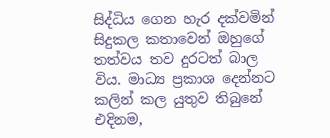සිද්ධිය ගෙන හැර දක්වමින් සිදුකල කතාවෙන් ඔහුගේ තත්වය තව දුරටත් බාල විය. මාධ්‍ය ප්‍රකාශ දෙන්නට කලින් කල යුතුව තිබුනේ එදිනම,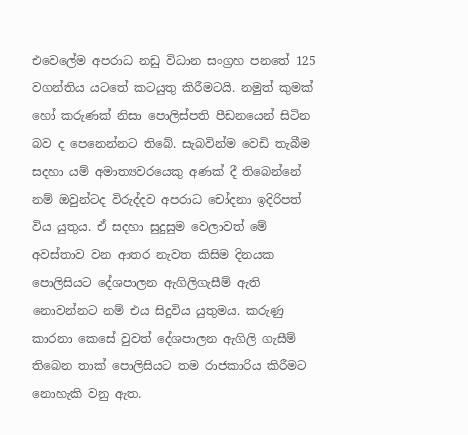එවෙලේම අපරාධ නඩු විධාන සංග්‍රහ පනතේ 125 වගන්තිය යටතේ කටයුතු කිරීමටයි. නමුත් කුමක් හෝ කරුණක් නිසා පොලිස්පති පීඩනයෙන් සිටින බව ද පෙනෙන්නට තිබේ. සැබවින්ම වෙඩි තැබීම සදහා යම් අමාත්‍යවරයෙකු අණක් දී තිබෙන්නේ නම් ඔවුන්ටද විරුද්දව අපරාධ චෝදනා ඉදිරිපත් විය යුතුය. ඒ සදහා සුදුසුම වෙලාවත් මේ අවස්තාව වන ආතර නැවත කිසිම දිනයක පොලිසියට දේශපාලන ඇගිලිගැසීම් ඇති නොවන්නට නම් එය සිදුවිය යුතුමය. කරුණු කාරනා කෙසේ වුවත් දේශපාලන ඇගිලි ගැසීම් තිබෙන තාක් පොලිසියට තම රාජකාරිය කිරීමට නොහැකි වනු ඇත.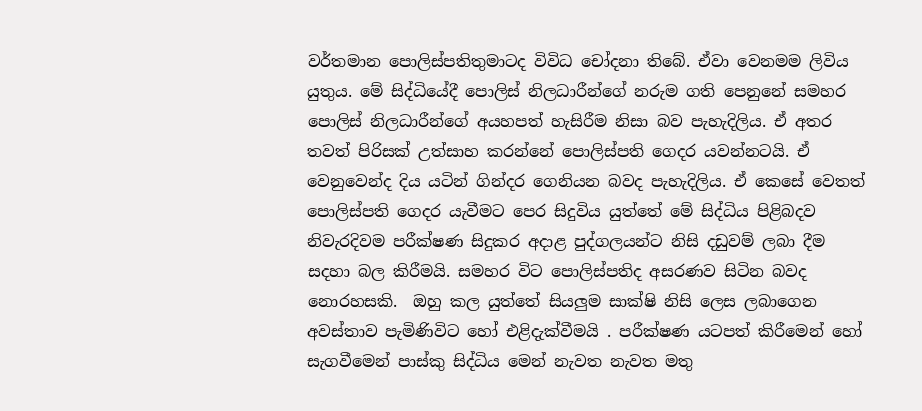වර්තමාන පොලිස්පතිතුමාටද විවිධ චෝදනා තිබේ. ඒවා වෙනමම ලිවිය යුතුය. මේ සිද්ධියේදී පොලිස් නිලධාරීන්ගේ නරුම ගති පෙනුනේ සමහර පොලිස් නිලධාරීන්ගේ අයහපත් හැසිරීම නිසා බව පැහැදිලිය. ඒ අතර තවත් පිරිසක් උත්සාහ කරන්නේ පොලිස්පති ගෙදර යවන්නටයි. ඒ වෙනුවෙන්ද දිය යටින් ගින්දර ගෙනියන බවද පැහැදිලිය. ඒ කෙසේ වෙතත් පොලිස්පති ගෙදර යැවීමට පෙර සිදුවිය යුත්තේ මේ සිද්ධිය පිළිබදව නිවැරදිවම පරීක්ෂණ සිදුකර අදාළ පුද්ගලයන්ට නිසි දඩුවම් ලබා දීම සදහා බල කිරීමයි. සමහර විට පොලිස්පතිද අසරණව සිටින බවද නොරහසකි.  ඔහු කල යුත්තේ සියලුම සාක්ෂි නිසි ලෙස ලබාගෙන අවස්තාව පැමිණිවිට හෝ එළිදැක්වීමයි . පරීක්ෂණ යටපත් කිරීමෙන් හෝ සැගවීමෙන් පාස්කු සිද්ධිය මෙන් නැවත නැවත මතු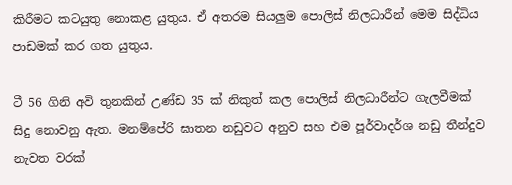කිරීමට කටයුතු නොකළ යුතුය. ඒ අතරම සියලුම පොලිස් නිලධාරීන් මෙම සිද්ධිය පාඩමක් කර ගත යුතුය.

ටී 56 ගිනි අවි තුනකින් උණ්ඩ 35 ක් නිකුත් කල පොලිස් නිලධාරීන්ට ගැලවීමක් සිදු නොවනු ඇත. මනම්පේරි ඝාතන නඩුවට අනුව සහ එම පූර්වාදර්ශ නඩු තීන්දුව නැවත වරක්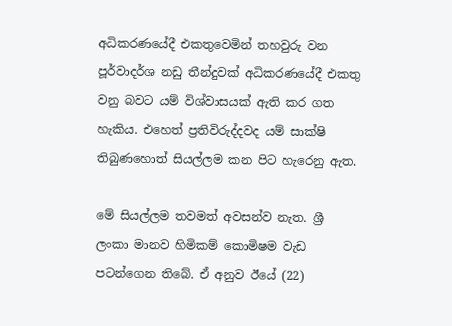අධිකරණයේදී එකතුවෙමින් තහවුරු වන පූර්වාදර්ශ නඩු තීන්දුවක් අධිකරණයේදී එකතු වනු බවට යම් විශ්වාසයක් ඇති කර ගත හැකිය. එහෙත් ප්‍රතිවිරුද්දවද යම් සාක්ෂි තිබුණහොත් සියල්ලම කන පිට හැරෙනු ඇත.

මේ සියල්ලම තවමත් අවසන්ව නැත. ශ්‍රී ලංකා මානව හිමිකම් කොමිෂම වැඩ පටන්ගෙන තිබේ. ඒ අනුව ඊයේ (22)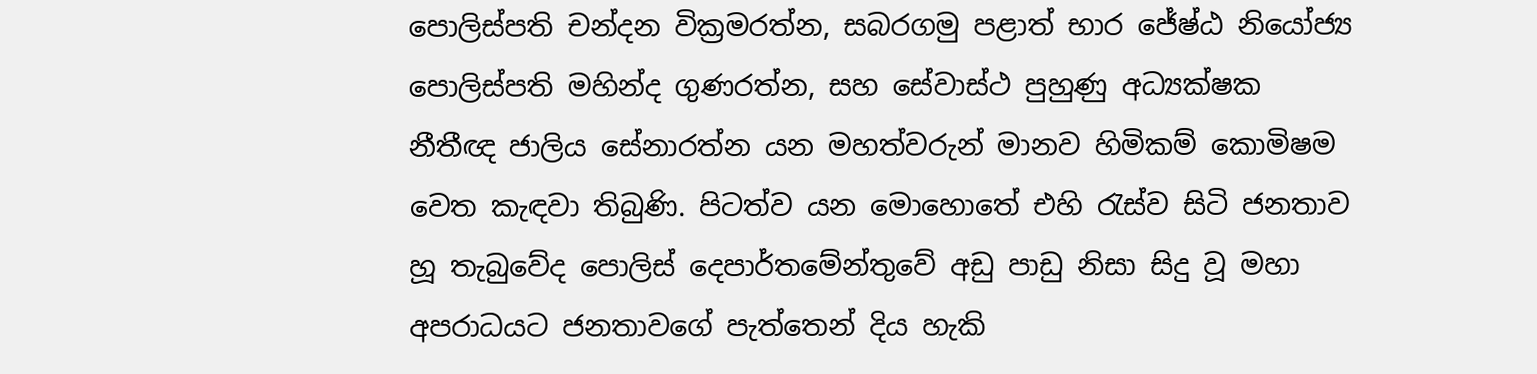පොලිස්පති චන්දන වික්‍රමරත්න, සබරගමු පළාත් භාර ජේෂ්ඨ නියෝජ්‍ය පොලිස්පති මහින්ද ගුණරත්න, සහ සේවාස්ථ පුහුණු අධ්‍යක්ෂක නීතීඥ ජාලිය සේනාරත්න යන මහත්වරුන් මානව හිමිකම් කොමිෂම වෙත කැඳවා තිබුණි. පිටත්ව යන මොහොතේ එහි රැස්ව සිටි ජනතාව හූ තැබුවේද පොලිස් දෙපාර්තමේන්තුවේ අඩු පාඩු නිසා සිදු වූ මහා අපරාධයට ජනතාවගේ පැත්තෙන් දිය හැකි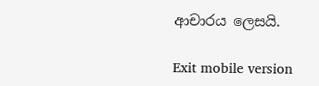ආචාරය ලෙසයි.

Exit mobile version